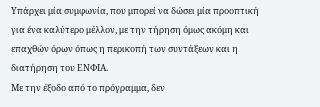Υπάρχει μία συμφωνία, που μπορεί να δώσει μία προοπτική για ένα καλύτερο μέλλον, με την τήρηση όμως ακόμη και επαχθών όρων όπως η περικοπή των συντάξεων και η διατήρηση του ΕΝΦΙΑ.
Με την έξοδο από το πρόγραμμα, δεν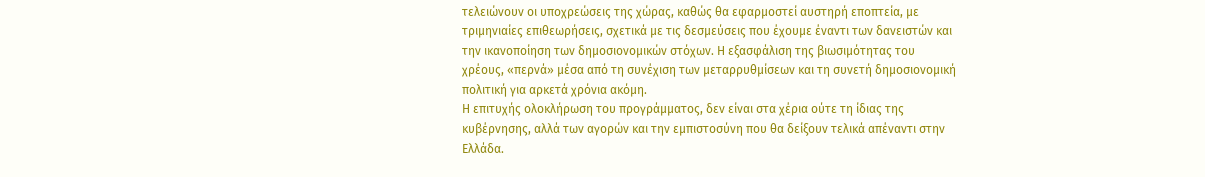τελειώνουν οι υποχρεώσεις της χώρας, καθώς θα εφαρμοστεί αυστηρή εποπτεία, με τριμηνιαίες επιθεωρήσεις, σχετικά με τις δεσμεύσεις που έχουμε έναντι των δανειστών και την ικανοποίηση των δημοσιονομικών στόχων. Η εξασφάλιση της βιωσιμότητας του χρέους, «περνά» μέσα από τη συνέχιση των μεταρρυθμίσεων και τη συνετή δημοσιονομική πολιτική για αρκετά χρόνια ακόμη.
Η επιτυχής ολοκλήρωση του προγράμματος, δεν είναι στα χέρια ούτε τη ίδιας της κυβέρνησης, αλλά των αγορών και την εμπιστοσύνη που θα δείξουν τελικά απέναντι στην Ελλάδα.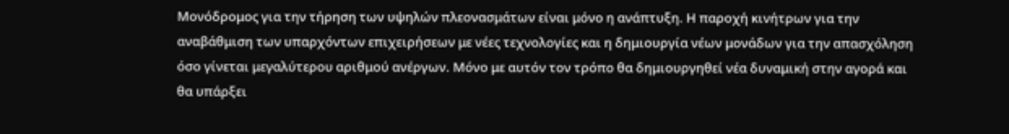Μονόδρομος για την τήρηση των υψηλών πλεονασμάτων είναι μόνο η ανάπτυξη. Η παροχή κινήτρων για την αναβάθμιση των υπαρχόντων επιχειρήσεων με νέες τεχνολογίες και η δημιουργία νέων μονάδων για την απασχόληση όσο γίνεται μεγαλύτερου αριθμού ανέργων. Μόνο με αυτόν τον τρόπο θα δημιουργηθεί νέα δυναμική στην αγορά και θα υπάρξει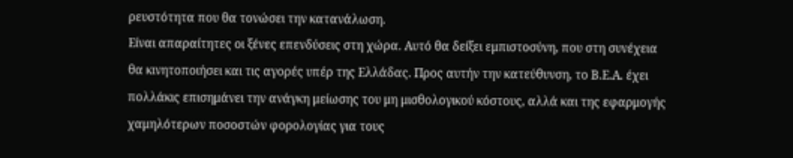ρευστότητα που θα τονώσει την κατανάλωση.
Είναι απαραίτητες οι ξένες επενδύσεις στη χώρα. Αυτό θα δείξει εμπιστοσύνη, που στη συνέχεια θα κινητοποιήσει και τις αγορές υπέρ της Ελλάδας. Προς αυτήν την κατεύθυνση, το Β.Ε.Α. έχει πολλάκις επισημάνει την ανάγκη μείωσης του μη μισθολογικού κόστους, αλλά και της εφαρμογής χαμηλότερων ποσοστών φορολογίας για τους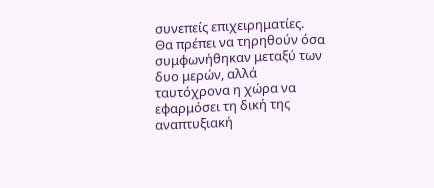συνεπείς επιχειρηματίες.
Θα πρέπει να τηρηθούν όσα συμφωνήθηκαν μεταξύ των δυο μερών, αλλά ταυτόχρονα η χώρα να εφαρμόσει τη δική της αναπτυξιακή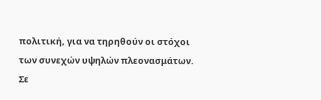πολιτική, για να τηρηθούν οι στόχοι των συνεχών υψηλών πλεονασμάτων. Σε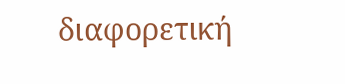διαφορετική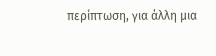περίπτωση, για άλλη μια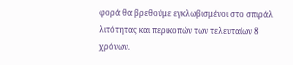φορά θα βρεθούμε εγκλωβισμένοι στο σπιράλ λιτότητας και περικοπών των τελευταίων 8 χρόνων.